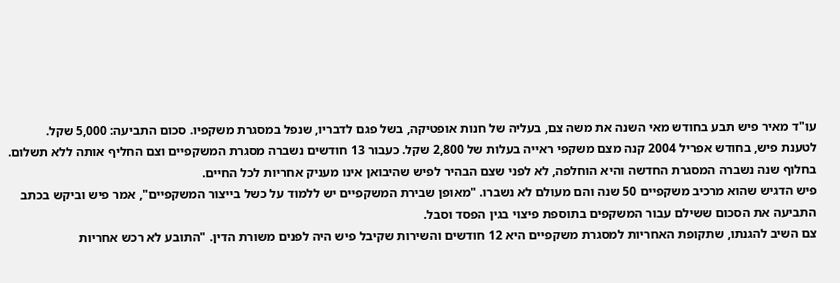עו"ד מאיר פיש תבע בחודש מאי השנה את משה צם, בעליה של חנות אופטיקה, בשל פגם לדבריו, שנפל במסגרת משקפיו. סכום התביעה: 5,000 שקל.
לטענת פיש, בחודש אפריל 2004 קנה מצם משקפי ראייה בעלות של 2,800 שקל. כעבור 13 חודשים נשברה מסגרת המשקפיים וצם החליף אותה ללא תשלום. בחלוף שנה נשברה המסגרת החדשה והיא הוחלפה, לא לפני שצם הבהיר לפיש שהיבואן אינו מעניק אחריות לכל החיים.
פיש הדגיש שהוא מרכיב משקפיים 50 שנה והם מעולם לא נשברו. "מאופן שבירת המשקפיים יש ללמוד על כשל בייצור המשקפיים", אמר פיש וביקש בכתב התביעה את הסכום ששילם עבור המשקפים בתוספת פיצוי בגין הפסד וסבל.
צם השיב להגנתו, שתקופת האחריות למסגרת משקפיים היא 12 חודשים והשירות שקיבל פיש היה לפנים משורת הדין. "התובע לא רכש אחריות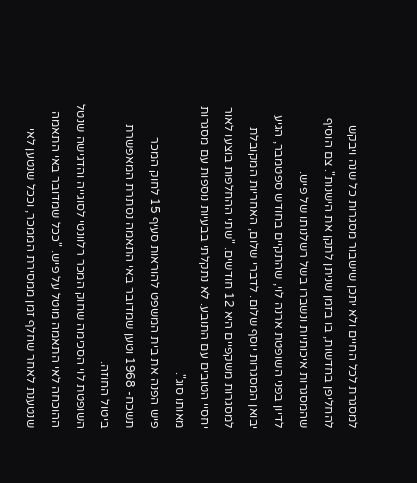למסגרת לכל החיים ולא יתכן שישבור מסגרות כל שנה ויבקש להחליפן בחדשות, בו בזמן שניתן לתקן את הישנות". צם הוסיף שהמסגרות איכותיות ונשברו בשל רשלנותו של פיש.
לדיון בפני השופטת ארנה לוי, שהתקיים בחודש ספטמבר, הגיע יבואן המסגרות יוסף שלום. לדברי שלום, האחריות המקובלת למסגרות משקפיים היא 12 חודשים. "שתי ההחלפות בוצעו לאור יחסיי הטובים עם התובע. לא נתקלתי בבעיות נוספות עם מסגרות מאותו סוג".
פיש הפנה את בית המשפט להוראות סעיף 15 לחוק המכר תשכח- 1968 וטען שמדובר באי התאמה נסתרת המאפשרת ביטול החוזה.
השופטת לוי הסכימה שחוק המכר רלוונטי לסוגייה והדגישה שנטל ההוכחה לאי התאמה מוטל על פיש. "ככל שמדובר באי התאמה שנטענת לאחר שחלף זמן ממסירת הממכר, וככל שנטען לאי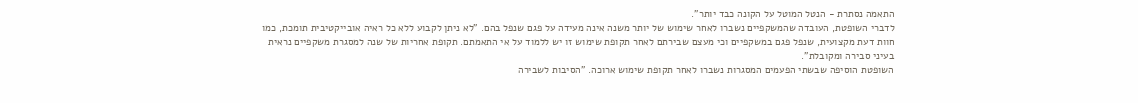התאמה נסתרת - הנטל המוטל על הקונה כבד יותר".
לדברי השופטת, העובדה שהמשקפיים נשברו לאחר שימוש של יותר משנה אינה מעידה על פגם שנפל בהם. "לא ניתן לקבוע ללא כל ראיה אובייקטיבית תומכת, כמו חוות דעת מקצועית, שנפל פגם במשקפיים וכי מעצם שבירתם לאחר תקופת שימוש זו יש ללמוד על אי התאמתם. תקופת אחריות של שנה למסגרת משקפיים נראית בעיני סבירה ומקובלת".
השופטת הוסיפה שבשתי הפעמים המסגרות נשברו לאחר תקופת שימוש ארוכה. "הסיבות לשבירה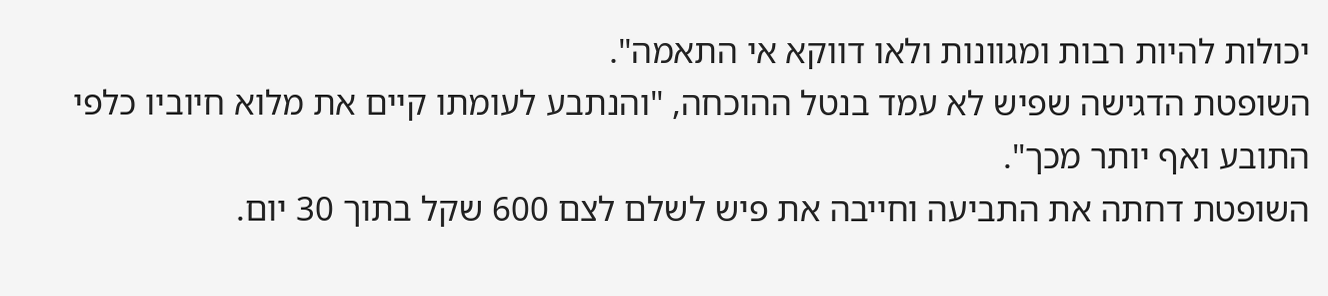יכולות להיות רבות ומגוונות ולאו דווקא אי התאמה".
השופטת הדגישה שפיש לא עמד בנטל ההוכחה, "והנתבע לעומתו קיים את מלוא חיוביו כלפי התובע ואף יותר מכך".
השופטת דחתה את התביעה וחייבה את פיש לשלם לצם 600 שקל בתוך 30 יום.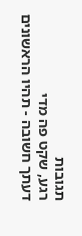תגובות
רגע, שקט פה מדי
דעתך חשובה - תהיו הראשונים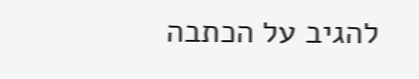להגיב על הכתבה